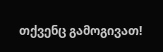თქვენც გამოგივათ!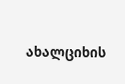ახალციხის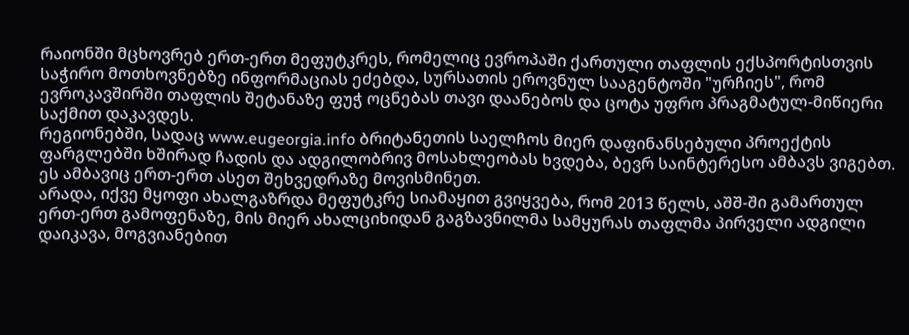რაიონში მცხოვრებ ერთ-ერთ მეფუტკრეს, რომელიც ევროპაში ქართული თაფლის ექსპორტისთვის საჭირო მოთხოვნებზე ინფორმაციას ეძებდა, სურსათის ეროვნულ სააგენტოში "ურჩიეს", რომ ევროკავშირში თაფლის შეტანაზე ფუჭ ოცნებას თავი დაანებოს და ცოტა უფრო პრაგმატულ-მიწიერი საქმით დაკავდეს.
რეგიონებში, სადაც www.eugeorgia.info ბრიტანეთის საელჩოს მიერ დაფინანსებული პროექტის ფარგლებში ხშირად ჩადის და ადგილობრივ მოსახლეობას ხვდება, ბევრ საინტერესო ამბავს ვიგებთ.
ეს ამბავიც ერთ-ერთ ასეთ შეხვედრაზე მოვისმინეთ.
არადა, იქვე მყოფი ახალგაზრდა მეფუტკრე სიამაყით გვიყვება, რომ 2013 წელს, აშშ-ში გამართულ ერთ-ერთ გამოფენაზე, მის მიერ ახალციხიდან გაგზავნილმა სამყურას თაფლმა პირველი ადგილი დაიკავა, მოგვიანებით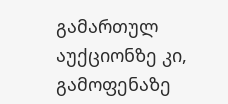გამართულ აუქციონზე კი, გამოფენაზე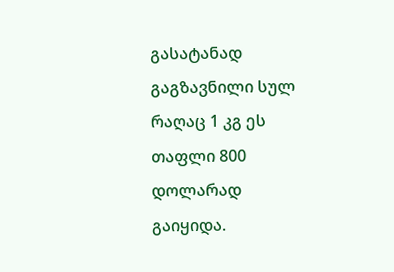გასატანად გაგზავნილი სულ რაღაც 1 კგ ეს თაფლი 800 დოლარად გაიყიდა.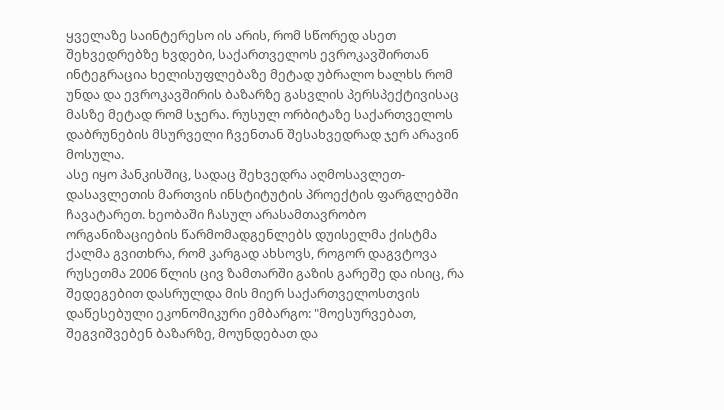ყველაზე საინტერესო ის არის, რომ სწორედ ასეთ შეხვედრებზე ხვდები, საქართველოს ევროკავშირთან ინტეგრაცია ხელისუფლებაზე მეტად უბრალო ხალხს რომ უნდა და ევროკავშირის ბაზარზე გასვლის პერსპექტივისაც მასზე მეტად რომ სჯერა. რუსულ ორბიტაზე საქართველოს დაბრუნების მსურველი ჩვენთან შესახვედრად ჯერ არავინ მოსულა.
ასე იყო პანკისშიც, სადაც შეხვედრა აღმოსავლეთ-დასავლეთის მართვის ინსტიტუტის პროექტის ფარგლებში ჩავატარეთ. ხეობაში ჩასულ არასამთავრობო ორგანიზაციების წარმომადგენლებს დუისელმა ქისტმა ქალმა გვითხრა, რომ კარგად ახსოვს, როგორ დაგვტოვა რუსეთმა 2006 წლის ცივ ზამთარში გაზის გარეშე და ისიც, რა შედეგებით დასრულდა მის მიერ საქართველოსთვის დაწესებული ეკონომიკური ემბარგო: "მოესურვებათ, შეგვიშვებენ ბაზარზე, მოუნდებათ და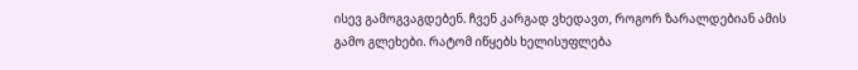ისევ გამოგვაგდებენ. ჩვენ კარგად ვხედავთ, როგორ ზარალდებიან ამის გამო გლეხები. რატომ იწყებს ხელისუფლება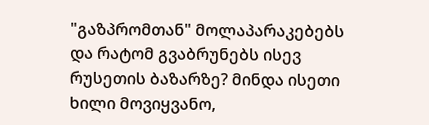"გაზპრომთან" მოლაპარაკებებს და რატომ გვაბრუნებს ისევ რუსეთის ბაზარზე? მინდა ისეთი ხილი მოვიყვანო,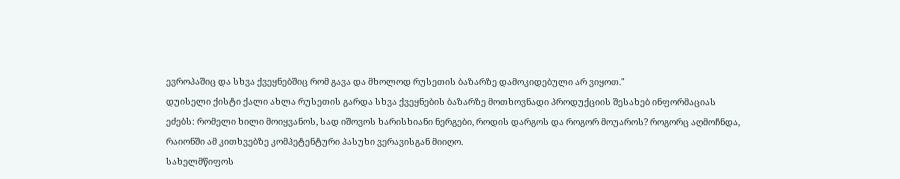ევროპაშიც და სხვა ქვეყნებშიც რომ გავა და მხოლოდ რუსეთის ბაზარზე დამოკიდებული არ ვიყოთ."
დუისელი ქისტი ქალი ახლა რუსეთის გარდა სხვა ქვეყნების ბაზარზე მოთხოვნადი პროდუქციის შესახებ ინფორმაციას ეძებს: რომელი ხილი მოიყვანოს, სად იშოვოს ხარისხიანი ნერგები, როდის დარგოს და როგორ მოუაროს? როგორც აღმოჩნდა, რაიონში ამ კითხვებზე კომპეტენტური პასუხი ვერავისგან მიიღო.
სახელმწიფოს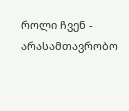როლი ჩვენ - არასამთავრობო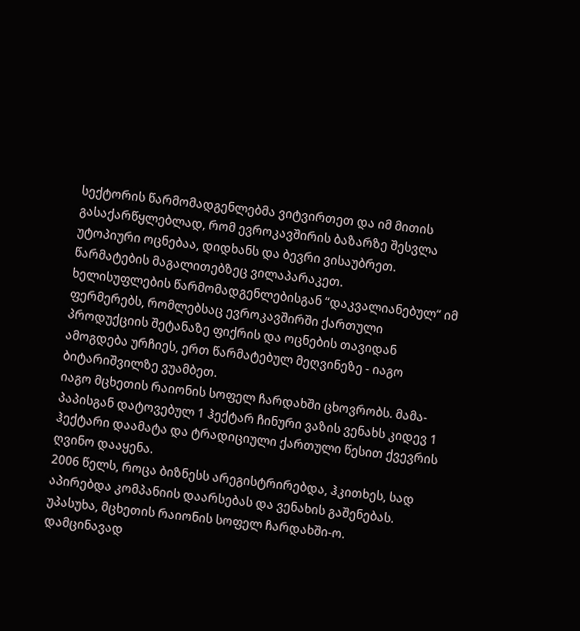სექტორის წარმომადგენლებმა ვიტვირთეთ და იმ მითის გასაქარწყლებლად, რომ ევროკავშირის ბაზარზე შესვლა უტოპიური ოცნებაა, დიდხანს და ბევრი ვისაუბრეთ.
წარმატების მაგალითებზეც ვილაპარაკეთ.
ხელისუფლების წარმომადგენლებისგან “დაკვალიანებულ“ იმ ფერმერებს, რომლებსაც ევროკავშირში ქართული პროდუქციის შეტანაზე ფიქრის და ოცნების თავიდან ამოგდება ურჩიეს, ერთ წარმატებულ მეღვინეზე - იაგო ბიტარიშვილზე ვუამბეთ.
იაგო მცხეთის რაიონის სოფელ ჩარდახში ცხოვრობს. მამა-პაპისგან დატოვებულ 1 ჰექტარ ჩინური ვაზის ვენახს კიდევ 1 ჰექტარი დაამატა და ტრადიციული ქართული წესით ქვევრის ღვინო დააყენა.
2006 წელს, როცა ბიზნესს არეგისტრირებდა, ჰკითხეს, სად აპირებდა კომპანიის დაარსებას და ვენახის გაშენებას.
უპასუხა, მცხეთის რაიონის სოფელ ჩარდახში-ო.
დამცინავად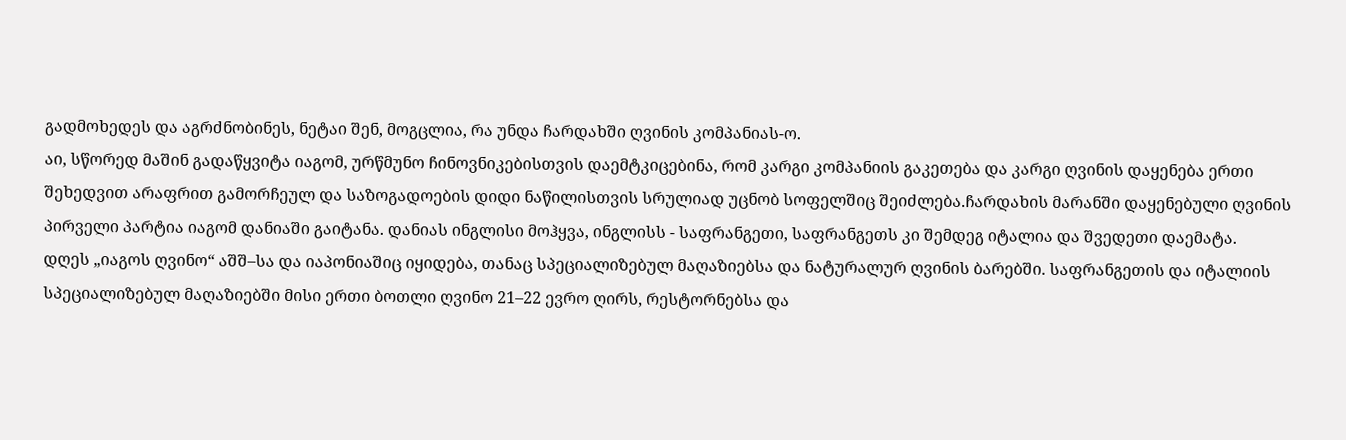გადმოხედეს და აგრძნობინეს, ნეტაი შენ, მოგცლია, რა უნდა ჩარდახში ღვინის კომპანიას-ო.
აი, სწორედ მაშინ გადაწყვიტა იაგომ, ურწმუნო ჩინოვნიკებისთვის დაემტკიცებინა, რომ კარგი კომპანიის გაკეთება და კარგი ღვინის დაყენება ერთი შეხედვით არაფრით გამორჩეულ და საზოგადოების დიდი ნაწილისთვის სრულიად უცნობ სოფელშიც შეიძლება.ჩარდახის მარანში დაყენებული ღვინის პირველი პარტია იაგომ დანიაში გაიტანა. დანიას ინგლისი მოჰყვა, ინგლისს - საფრანგეთი, საფრანგეთს კი შემდეგ იტალია და შვედეთი დაემატა.
დღეს „იაგოს ღვინო“ აშშ–სა და იაპონიაშიც იყიდება, თანაც სპეციალიზებულ მაღაზიებსა და ნატურალურ ღვინის ბარებში. საფრანგეთის და იტალიის სპეციალიზებულ მაღაზიებში მისი ერთი ბოთლი ღვინო 21–22 ევრო ღირს, რესტორნებსა და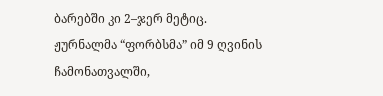ბარებში კი 2–ჯერ მეტიც.
ჟურნალმა “ფორბსმა” იმ 9 ღვინის ჩამონათვალში,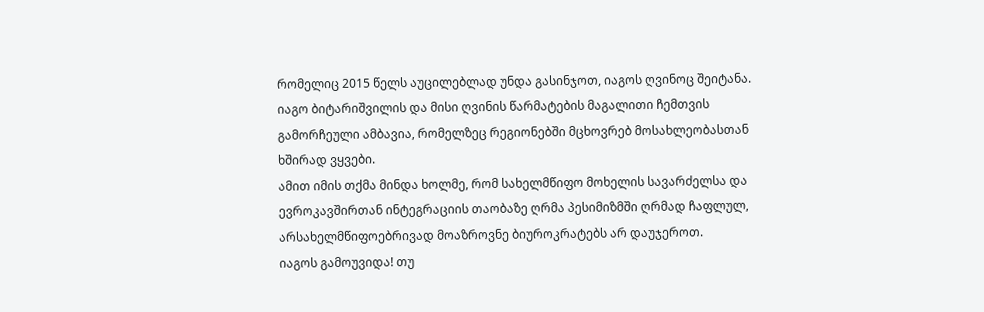რომელიც 2015 წელს აუცილებლად უნდა გასინჯოთ, იაგოს ღვინოც შეიტანა.
იაგო ბიტარიშვილის და მისი ღვინის წარმატების მაგალითი ჩემთვის გამორჩეული ამბავია, რომელზეც რეგიონებში მცხოვრებ მოსახლეობასთან ხშირად ვყვები.
ამით იმის თქმა მინდა ხოლმე, რომ სახელმწიფო მოხელის სავარძელსა და ევროკავშირთან ინტეგრაციის თაობაზე ღრმა პესიმიზმში ღრმად ჩაფლულ, არსახელმწიფოებრივად მოაზროვნე ბიუროკრატებს არ დაუჯეროთ.
იაგოს გამოუვიდა! თუ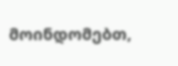მოინდომებთ,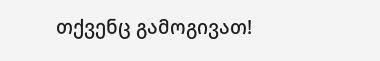თქვენც გამოგივათ!